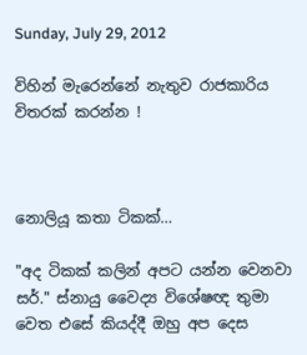Sunday, July 29, 2012

විහින් මැරෙන්නේ නැතුව රාජකාරිය විතරක් කරන්න !



නොලියූ කතා ටිකක්...

"අද ටිකක් කලින් අපට යන්න වෙනවා සර්." ස්නායු වෛද්‍ය විශේෂඥ තුමා වෙත එසේ කියද්දී ඔහු අප දෙස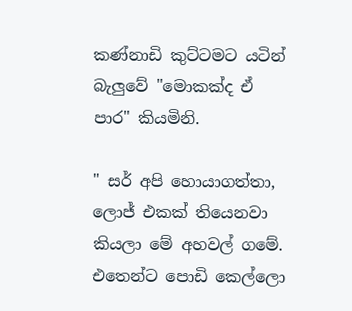කණ්නාඩි කුට්ටමට යටින් බැලුවේ "මොකක්ද ඒ පාර" කියමිනි.

" සර් අපි හොයාගත්තා, ලොජ් එකක් තියෙනවා කියලා මේ අහවල් ගමේ. එතෙන්ට පොඩි කෙල්ලො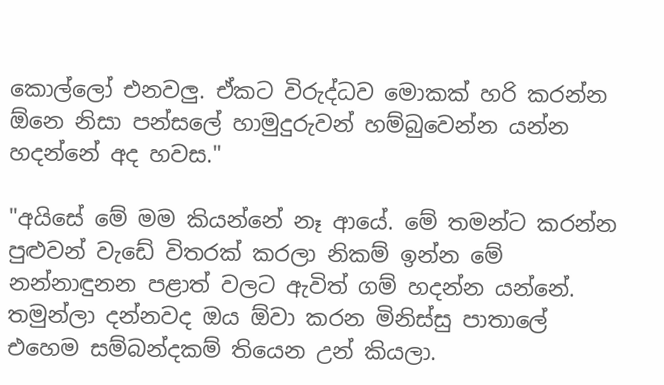කොල්ලෝ එනවලු. ඒකට විරුද්ධව මොකක් හරි කරන්න ඕනෙ නිසා පන්සලේ හාමුදුරුවන් හම්බුවෙන්න යන්න හදන්නේ අද හවස."

"අයිසේ මේ මම කියන්නේ නෑ ආයේ. මේ තමන්ට කරන්න පුළුවන් වැඩේ විතරක් කරලා නිකම් ඉන්න මේ නන්නාඳුනන පළාත් වලට ඇවිත් ගම් හදන්න යන්නේ. තමුන්ලා දන්නවද ඔය ඕවා කරන මිනිස්සු පාතාලේ එහෙම සම්බන්දකම් තියෙන උන් කියලා.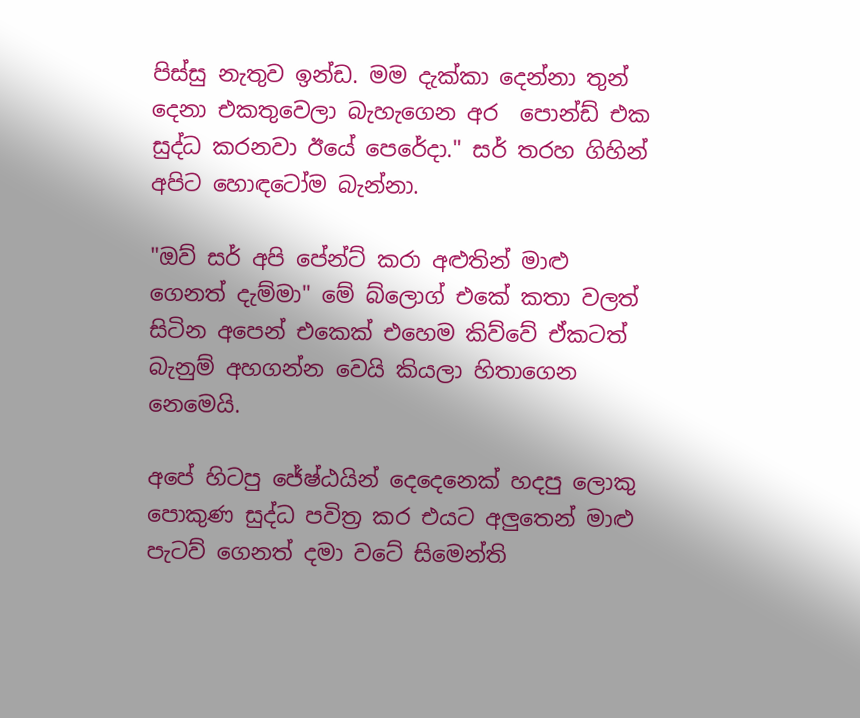පිස්සු නැතුව ඉන්ඩ. මම දැක්කා දෙන්නා තුන් දෙනා එකතුවෙලා බැහැගෙන අර  පොන්ඩ් එක සුද්ධ කරනවා ඊයේ පෙරේදා." සර් තරහ ගිහින් අපිට හොඳටෝම බැන්නා.

"ඔව් සර් අපි පේන්ට් කරා අළුතින් මාළු ගෙනත් දැම්මා" මේ බ්ලොග් එකේ කතා වලත් සිටින අපෙන් එකෙක් එහෙම කිව්වේ ඒකටත් බැනුම් අහගන්න වෙයි කියලා හිතාගෙන නෙමෙයි.

අපේ හිටපු ජේෂ්ඨයින් දෙදෙනෙක් හදපු ලොකු පොකුණ සුද්ධ පවිත්‍ර කර එයට අලුතෙන් මාළු පැටව් ගෙනත් දමා වටේ සිමෙන්ති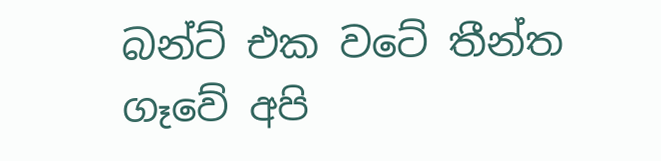බන්ට් එක වටේ තීන්ත ගෑවේ අපි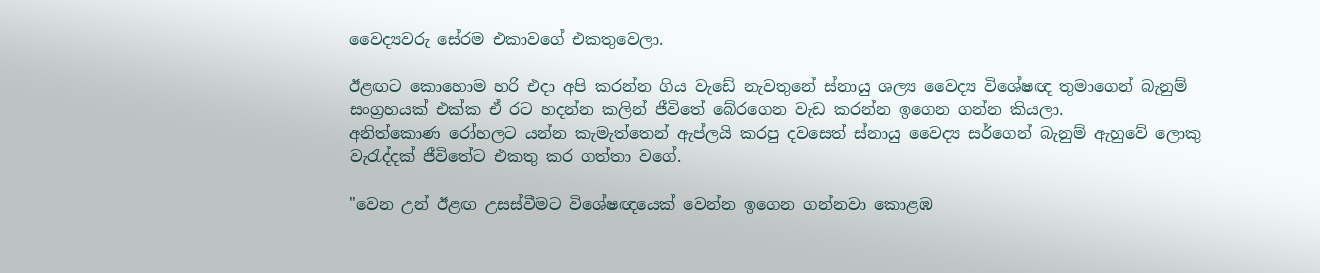වෛද්‍යවරු සේරම එකාවගේ එකතුවෙලා.

ඊළඟට කොහොම හරි එදා අපි කරන්න ගිය වැඩේ නැවතුනේ ස්නායු ශල්‍ය වෛද්‍ය විශේෂඥ තුමාගෙන් බැනුම් සංග්‍රහයක් එක්ක ඒ රට හදන්න කලින් ජීවිතේ බේරගෙන වැඩ කරන්න ඉගෙන ගන්න කියලා.
අනිත්කොණ රෝහලට යන්න කැමැත්තෙන් ඇප්ලයි කරපු දවසෙත් ස්නායු වෛද්‍ය සර්ගෙන් බැනුම් ඇහුවේ ලොකු වැරැද්දක් ජීවිතේට එකතු කර ගත්තා වගේ.

"වෙන උන් ඊළඟ උසස්වීමට විශේෂඥයෙක් වෙන්න ඉගෙන ගන්නවා කොළඹ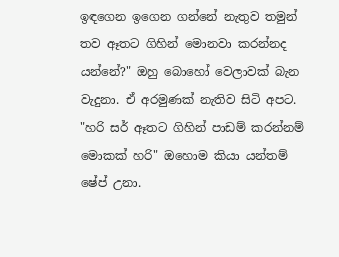ඉඳගෙන ඉගෙන ගන්නේ නැතුව තමුන් තව ඈතට ගිහින් මොනවා කරන්නද යන්නේ?" ඔහු බොහෝ වෙලාවක් බැන වැදුනා. ඒ අරමුණක් නැතිව සිටි අපට. "හරි සර් ඈතට ගිහින් පාඩම් කරන්නම් මොකක් හරි" ඔහොම කියා යන්තම් ෂේප් උනා.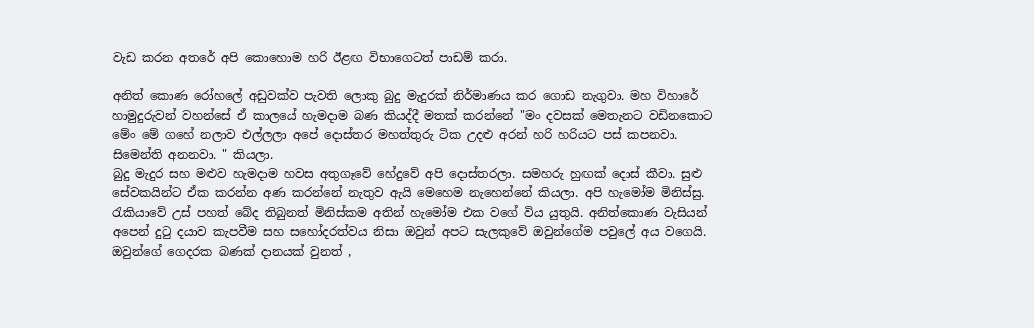වැඩ කරන අතරේ අපි කොහොම හරි ඊළඟ විභාගෙටත් පාඩම් කරා.

අනිත් කොණ රෝහලේ අඩුවක්ව පැවති ලොකු බුදු මැදුරක් නිර්මාණය කර ගොඩ නැගුවා. මහ විහාරේ හාමුදුරුවන් වහන්සේ ඒ කාලයේ හැමදාම බණ කියද්දී මතක් කරන්නේ "මං දවසක් මෙතැනට වඩිනකොට මේං මේ ගහේ නලාව එල්ලලා අපේ දොස්තර මහත්තුරු ටික උදළු අරන් හරි හරියට පස් කපනවා. සිමෙන්ති අනනවා. " කියලා.
බුදු මැදුර සහ මළුව හැමදාම හවස අතුගෑවේ හේදුවේ අපි දොස්තරලා. සමහරු හුඟක් දොස් කීවා. සුළු සේවකයින්ට ඒක කරන්න අණ කරන්නේ නැතුව ඇයි මෙහෙම නැහෙන්නේ කියලා. අපි හැමෝම මිනිස්සු. රැකියාවේ උස් පහත් බේද තිබුනත් මිනිස්කම අතින් හැමෝම එක වගේ විය යුතුයි. අනිත්කොණ වැසියන් අපෙන් දුටු දයාව කැපවීම සහ සහෝදරත්වය නිසා ඔවුන් අපට සැලකුවේ ඔවුන්ගේම පවුලේ අය වගෙයි. ඔවුන්ගේ ගෙදරක බණක් දානයක් වුනත් ,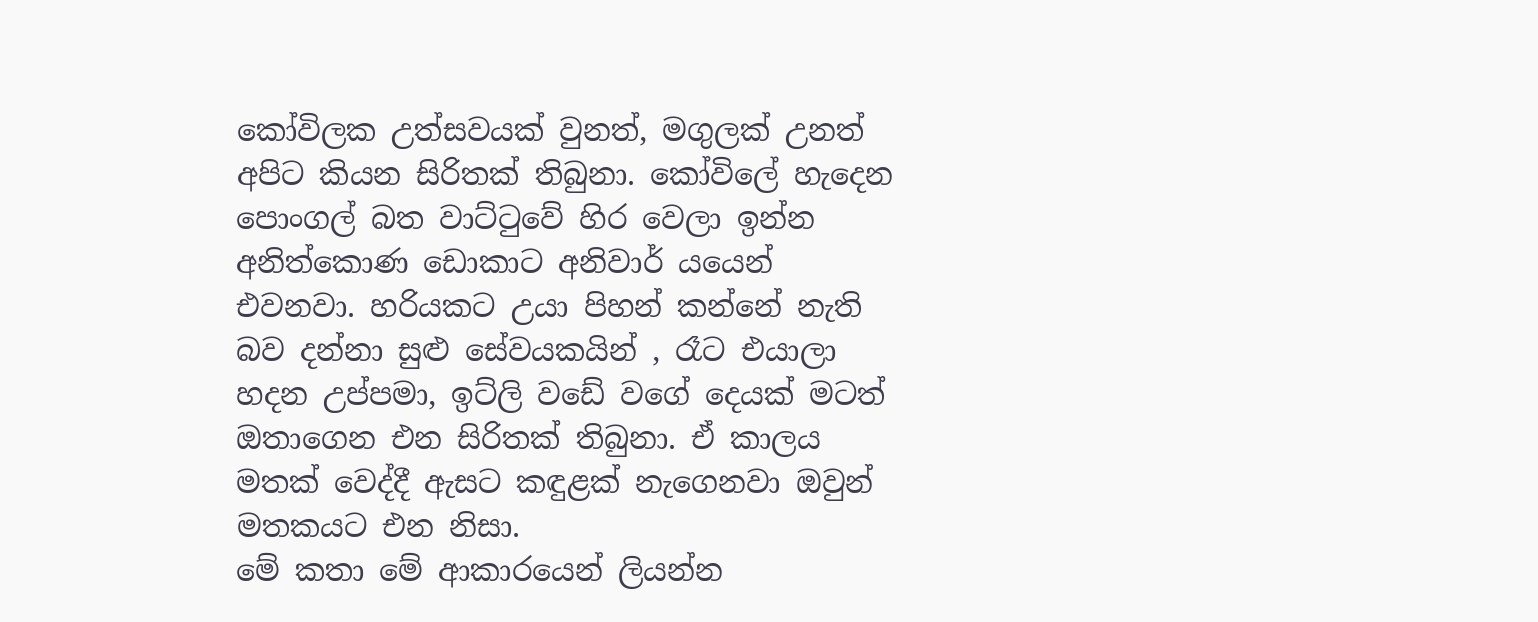කෝවිලක උත්සවයක් වුනත්, මගුලක් උනත් අපිට කියන සිරිතක් තිබුනා. කෝවිලේ හැදෙන පොංගල් බත වාට්ටුවේ හිර වෙලා ඉන්න අනිත්කොණ ඩොකාට අනිවාර් යයෙන් එවනවා. හරියකට උයා පිහන් කන්නේ නැති බව දන්නා සුළු සේවයකයින් , රෑට එයාලා හදන උප්පමා, ඉට්ලි වඩේ වගේ දෙයක් මටත් ඔතාගෙන එන සිරිතක් තිබුනා. ඒ කාලය මතක් වෙද්දී ඇසට කඳුළක් නැගෙනවා ඔවුන් මතකයට එන නිසා.
මේ කතා මේ ආකාරයෙන් ලියන්න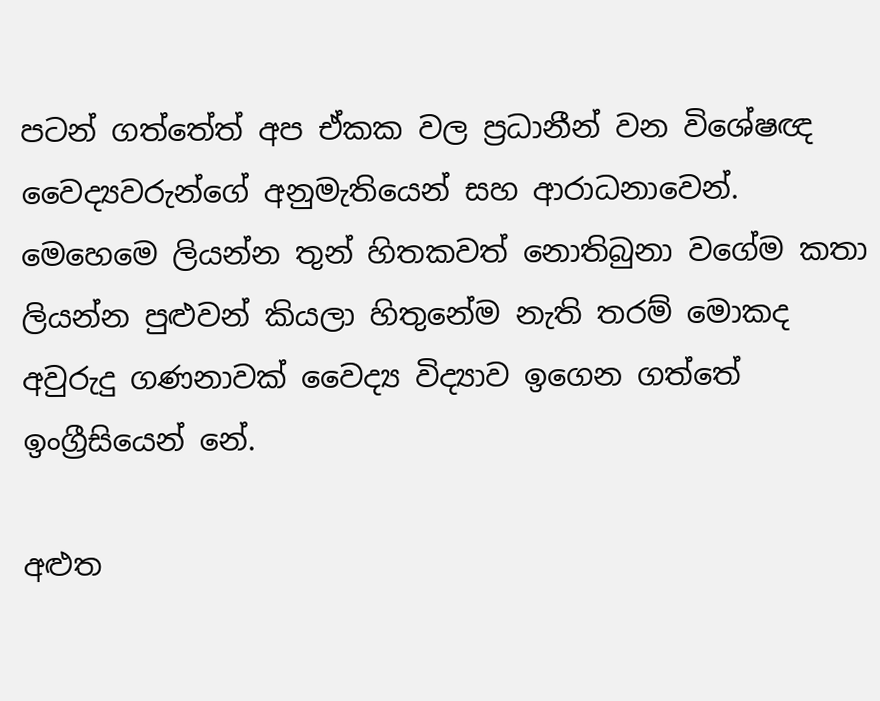පටන් ගත්තේත් අප ඒකක වල ප්‍රධානීන් වන විශේෂඥ වෛද්‍යවරුන්ගේ අනුමැතියෙන් සහ ආරාධනාවෙන්. මෙහෙමෙ ලියන්න තුන් හිතකවත් නොතිබුනා වගේම කතා ලියන්න පුළුවන් කියලා හිතුනේම නැති තරම් මොකද අවුරුදු ගණනාවක් වෛද්‍ය විද්‍යාව ඉගෙන ගත්තේ ඉංග්‍රීසියෙන් නේ.

අළුත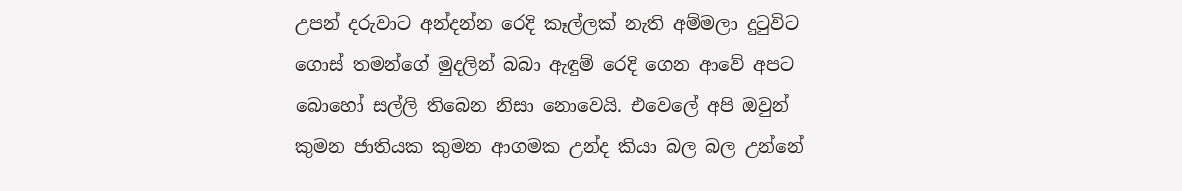උපන් දරුවාට අන්දන්න රෙදි කෑල්ලක් නැති අම්මලා දුටුවිට ගොස් තමන්ගේ මුදලින් බබා ඇඳුම් රෙදි ගෙන ආවේ අපට බොහෝ සල්ලි තිබෙන නිසා නොවෙයි. එවෙලේ අපි ඔවුන් කුමන ජාතියක කුමන ආගමක උන්ද කියා බල බල උන්නේ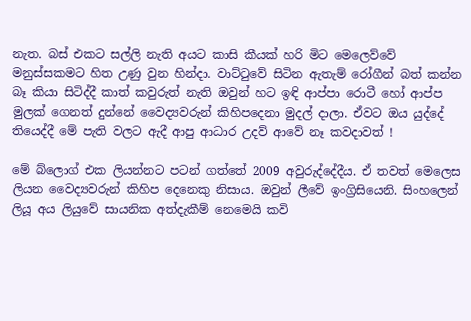නැත. බස් එකට සල්ලි නැති අයට කාසි කීයක් හරි මිට මෙලෙව්වේ මනුස්සකමට හිත උණු වුන හින්දා. වාට්ටුවේ සිටින ඇතැම් රෝගීන් බත් කන්න බෑ කියා සිටිද්දී කාත් කවුරුත් නැති ඔවුන් හට ඉඳි ආප්පා රොටී හෝ ආප්ප මුලක් ගෙනත් දුන්නේ වෛද්‍යවරුන් කිහිපදෙනා මුදල් දාලා. ඒවට ඔය යුද්දේ තියෙද්දී මේ පැති වලට ඇදී ආපු ආධාර උදව් ආවේ නෑ කවදාවත් !

මේ බ්ලොග් එක ලියන්නට පටන් ගත්තේ 2009 අවුරුද්දේදීය. ඒ තවත් මෙලෙස ලියන වෛද්‍යවරුන් කිහිප දෙනෙකු නිසාය. ඔවුන් ලීවේ ඉංග්‍රිසියෙනි. සිංහලෙන් ලියූ අය ලියුවේ සායනික අත්දැකීම් නෙමෙයි කවි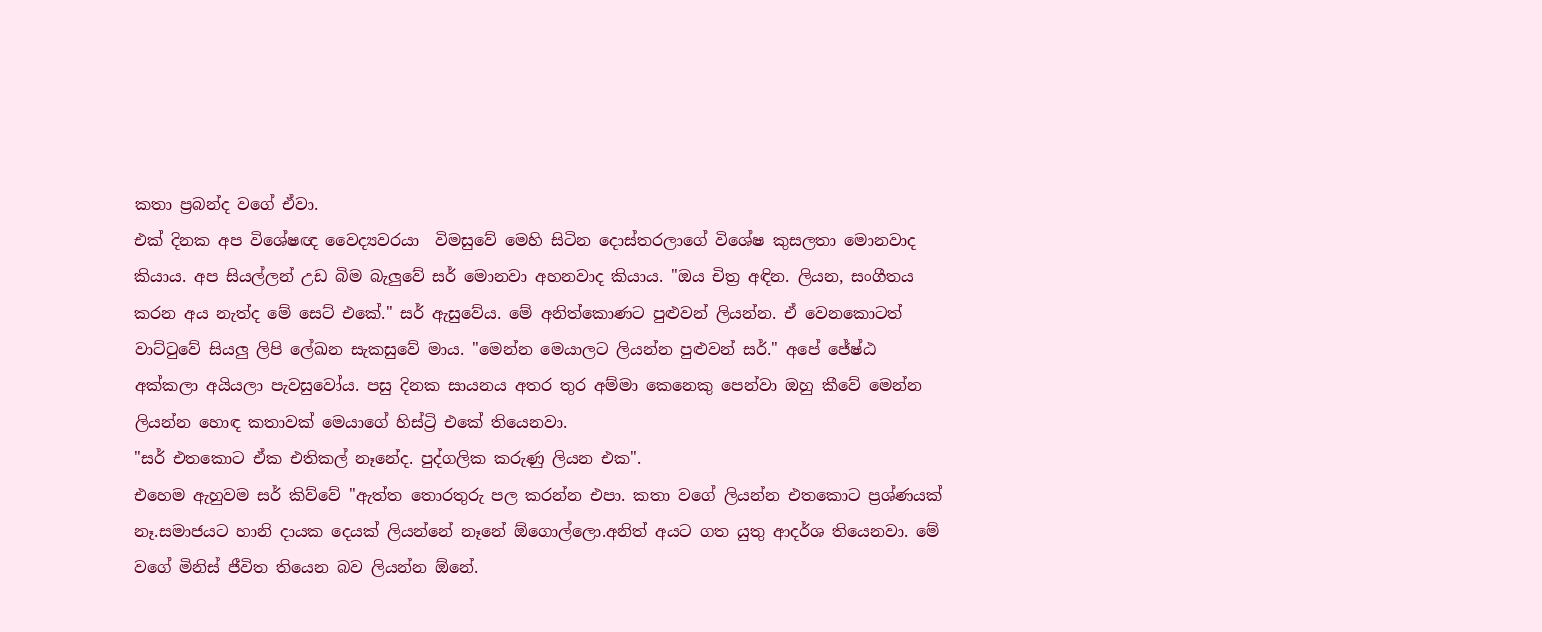කතා ප්‍රබන්ද වගේ ඒවා.
එක් දිනක අප විශේෂඥ වෛද්‍යවරයා  විමසුවේ මෙහි සිටින දොස්තරලාගේ විශේෂ කුසලතා මොනවාද කියාය. අප සියල්ලන් උඩ බිම බැලුවේ සර් මොනවා අහනවාද කියාය. "ඔය චිත්‍ර අඳින. ලියන, සංගීතය කරන අය නැත්ද මේ සෙට් එකේ." සර් ඇසුවේය. මේ අනිත්කොණට පුළුවන් ලියන්න. ඒ වෙනකොටත් වාට්ටුවේ සියලු ලිපි ලේඛන සැකසුවේ මාය. "මෙන්න මෙයාලට ලියන්න පුළුවන් සර්." අපේ ජේෂ්ඨ අක්කලා අයියලා පැවසුවෝය. පසු දිනක සායනය අතර තුර අම්මා කෙනෙකු පෙන්වා ඔහු කීවේ මෙන්න ලියන්න හොඳ කතාවක් මෙයාගේ හිස්ට්‍රි එකේ තියෙනවා.
"සර් එතකොට ඒක එතිකල් නෑනේද. පුද්ගලික කරුණු ලියන එක".
එහෙම ඇහුවම සර් කිව්වේ "ඇත්ත තොරතුරු පල කරන්න එපා. කතා වගේ ලියන්න එතකොට ප්‍රශ්ණයක් නෑ.සමාජයට හානි දායක දෙයක් ලියන්නේ නෑනේ ඕගොල්ලො.අනිත් අයට ගත යුතු ආදර්ශ තියෙනවා. මේ වගේ මිනිස් ජීවිත තියෙන බව ලියන්න ඕනේ.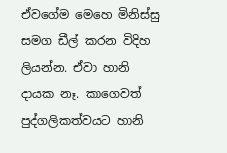ඒවගේම මෙහෙ මිනිස්සු සමග ඩීල් කරන විදිහ ලියන්න. ඒවා හානි දායක නෑ. කාගෙවත් පුද්ගලිකත්වයට හානි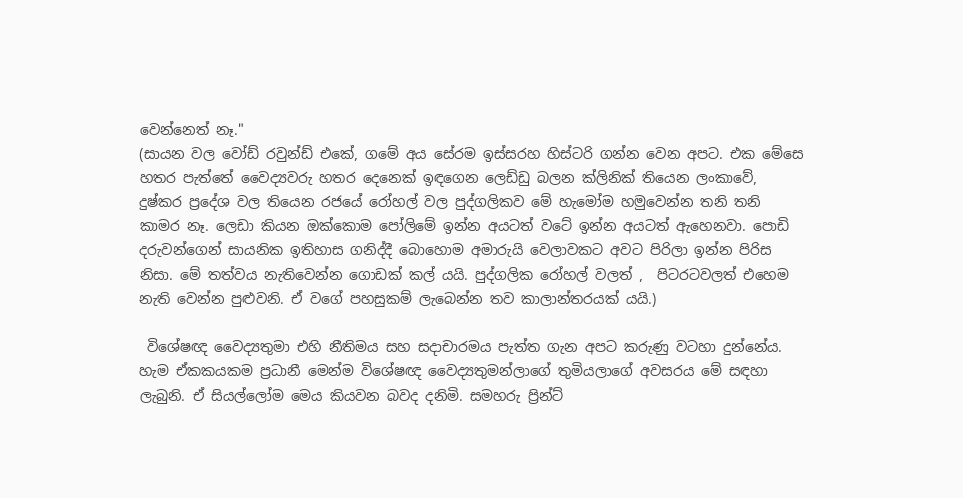වෙන්නෙත් නෑ."
(සායන වල වෝඩ් රවුන්ඩ් එකේ, ගමේ අය සේරම ඉස්සරහ හිස්ටරි ගන්න වෙන අපට. එක මේසෙ  හතර පැත්තේ වෛද්‍යවරු හතර දෙනෙක් ඉඳගෙන ලෙඩ්ඩු බලන ක්ලිනික් තියෙන ලංකාවේ, දුෂ්කර ප්‍රදේශ වල තියෙන රජයේ රෝහල් වල පුද්ගලිකව මේ හැමෝම හමුවෙන්න තනි තනි කාමර නෑ. ලෙඩා කියන ඔක්කොම පෝලිමේ ඉන්න අයටත් වටේ ඉන්න අයටත් ඇහෙනවා. පොඩි දරුවන්ගෙන් සායනික ඉතිහාස ගනිද්දී බොහොම අමාරුයි වෙලාවකට අවට පිරිලා ඉන්න පිරිස නිසා. මේ තත්වය නැතිවෙන්න ගොඩක් කල් යයි. පුද්ගලික රෝහල් වලත් ,  පිටරටවලත් එහෙම නැති වෙන්න පුළුවනි. ඒ වගේ පහසුකම් ලැබෙන්න තව කාලාන්තරයක් යයි.)

 විශේෂඥ වෛද්‍යතුමා එහි නීතිමය සහ සදාචාරමය පැත්ත ගැන අපට කරුණු වටහා දුන්නේය. හැම ඒකකයකම ප්‍රධානී මෙන්ම විශේෂඥ වෛද්‍යතුමන්ලාගේ තුමියලාගේ අවසරය මේ සඳහා ලැබුනි. ඒ සියල්ලෝම මෙය කියවන බවද දනිමි. සමහරු ප්‍රින්ට්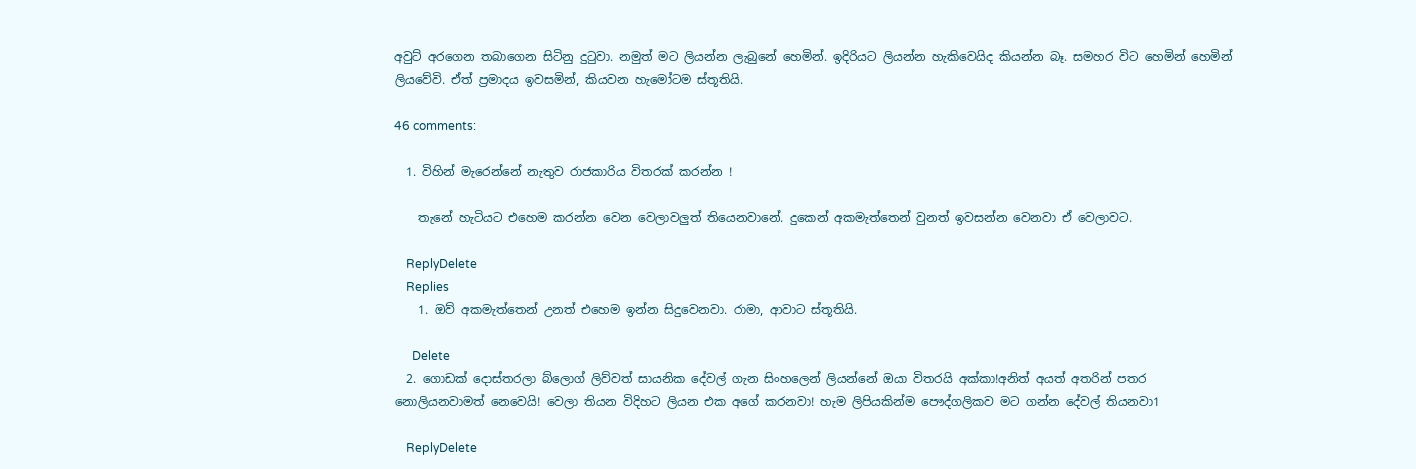අවුට් අරගෙන තබාගෙන සිටිනු දුටුවා. නමුත් මට ලියන්න ලැබුනේ හෙමින්. ඉදිරියට ලියන්න හැකිවෙයිද කියන්න බෑ. සමහර විට හෙමින් හෙමින් ලියවේවි. ඒත් ප්‍රමාදය ඉවසමින්, කියවන හැමෝටම ස්තූතියි.

46 comments:

  1. විහින් මැරෙන්නේ නැතුව රාජකාරිය විතරක් කරන්න !

    තැනේ හැටියට එහෙම කරන්න වෙන වෙලාවලුත් තියෙනවානේ. දුකෙන් අකමැත්තෙන් වුනත් ඉවසන්න වෙනවා ඒ වෙලාවට.

    ReplyDelete
    Replies
    1. ඔව් අකමැත්තෙන් උනත් එහෙම ඉන්න සිදුවෙනවා. රාමා, ආවාට ස්තූතියි.

      Delete
  2. ගොඩක් දොස්තරලා බ්ලොග් ලිව්වත් සායනික දේවල් ගැන සිංහලෙන් ලියන්නේ ඔයා විතරයි අක්කා!අනිත් අයත් අතරින් පතර නොලියනවාමත් නෙවෙයි! වෙලා තියන විදිහට ලියන එක අගේ කරනවා! හැම ලිපියකින්ම පෞද්ගලිකව මට ගන්න දේවල් තියනවා1

    ReplyDelete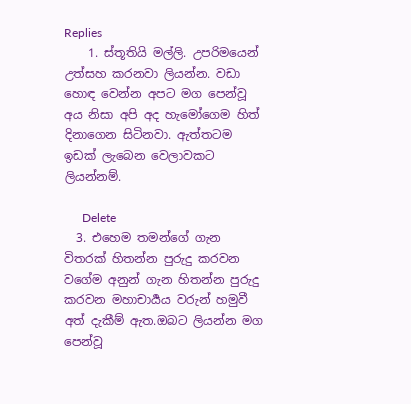Replies
    1. ස්තූතියි මල්ලි. උපරිමයෙන් උත්සහ කරනවා ලියන්න. වඩා හොඳ වෙන්න අපට මග පෙන්වූ අය නිසා අපි අද හැමෝගෙම හිත් දිනාගෙන සිටිනවා. ඇත්තටම ඉඩක් ලැබෙන වෙලාවකට ලියන්නම්.

      Delete
  3. එහෙම තමන්ගේ ගැන විතරක් හිතන්න පුරුදු කරවන වගේම අනුන් ගැන හිතන්න පුරුදු කරවන මහාචාර්‍යය වරුන් හමුවී අත් දැකීම් ඇත.ඔබට ලියන්න මග පෙන්වූ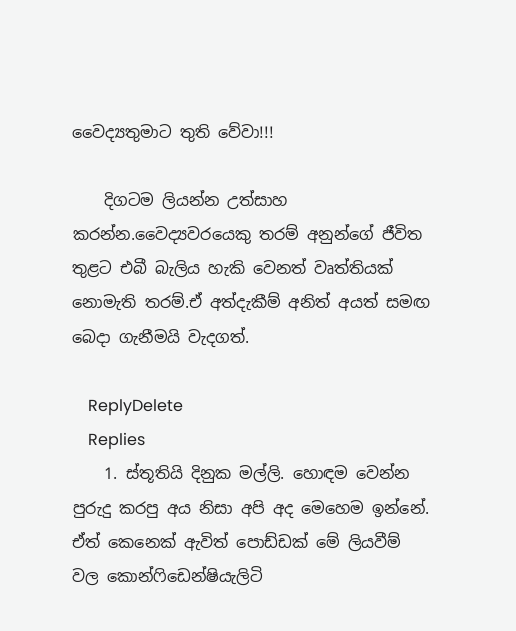වෛද්‍යතුමාට තුති වේවා!!!

    දිගටම ලියන්න උත්සාහ කරන්න.වෛද්‍යවරයෙකු තරම් අනුන්ගේ ජීවිත තුළට එබී බැලිය හැකි වෙනත් වෘත්තියක් නොමැති තරම්.ඒ අත්දැකීම් අනිත් අයත් සමඟ බෙදා ගැනීමයි වැදගත්.

    ReplyDelete
    Replies
    1. ස්තූතියි දිනුක මල්ලි. හොඳම වෙන්න පුරුදු කරපු අය නිසා අපි අද මෙහෙම ඉන්නේ. ඒත් කෙනෙක් ඇවිත් පොඩ්ඩක් මේ ලියවීම් වල කොන්ෆිඩෙන්ෂියැලිටි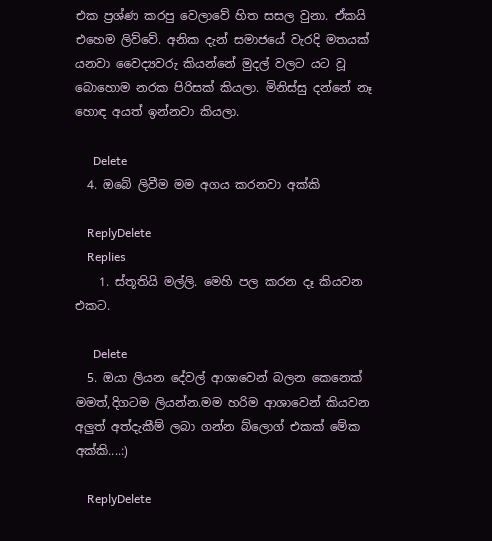එක ප්‍රශ්ණ කරපු වෙලාවේ හිත සසල වුනා. ඒකයි එහෙම ලිව්වේ. අනික දැන් සමාජයේ වැරදි මතයක් යනවා වෛද්‍යවරු කියන්නේ මුදල් වලට යට වූ බොහොම නරක පිරිසක් කියලා. මිනිස්සු දන්නේ නෑ හොඳ අයත් ඉන්නවා කියලා.

      Delete
  4. ඔබේ ලිවීම මම අගය කරනවා අක්කි

    ReplyDelete
    Replies
    1. ස්තූතියි මල්ලි. මෙහි පල කරන දෑ කියවන එකට.

      Delete
  5. ඔයා ලියන දේවල් ආශාවෙන් බලන කෙනෙක් මමත්,දිගටම ලියන්න.මම හරිම ආශාවෙන් කියවන අලුත් අත්දැකීම් ලබා ගන්න බ්ලොග් එකක් මේක අක්කි....:)

    ReplyDelete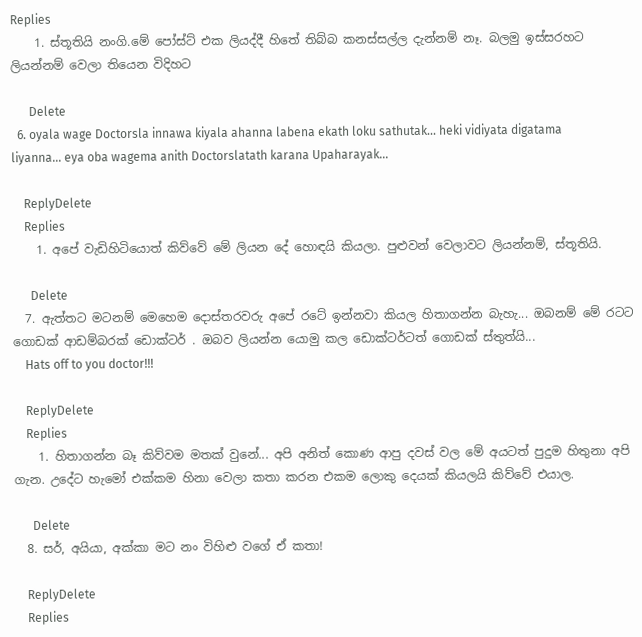Replies
    1. ස්තූතියි නංගි.මේ පෝස්ට් එක ලියද්දී හිතේ තිබ්බ කනස්සල්ල දැන්නම් නෑ. බලමු ඉස්සරහට ලියන්නම් වෙලා තියෙන විදිහට

      Delete
  6. oyala wage Doctorsla innawa kiyala ahanna labena ekath loku sathutak... heki vidiyata digatama liyanna... eya oba wagema anith Doctorslatath karana Upaharayak...

    ReplyDelete
    Replies
    1. අපේ වැඩිහිටියොත් කිව්වේ මේ ලියන දේ හොඳයි කියලා. පුළුවන් වෙලාවට ලියන්නම්, ස්තූතියි.

      Delete
  7. ඇත්තට මටනම් මෙහෙම දොස්තරවරු අපේ රටේ ඉන්නවා කියල හිතාගන්න බැහැ... ඔබනම් මේ රටට ගොඩක් ආඩම්බරක් ඩොක්ටර් . ඔබව ලියන්න යොමු කල ඩොක්ටර්ටත් ගොඩක් ස්තුත්යි...
    Hats off to you doctor!!!

    ReplyDelete
    Replies
    1. හිතාගන්න බෑ කිව්වම මතක් වුනේ... අපි අනිත් කොණ ආපු දවස් වල මේ අයටත් පුදුම හිතුනා අපි ගැන. උදේට හැමෝ එක්කම හිනා වෙලා කතා කරන එකම ලොකු දෙයක් කියලයි කිව්වේ එයාල.

      Delete
  8. සර්, අයියා, අක්කා මට නං විහිළු වගේ ඒ කතා!

    ReplyDelete
    Replies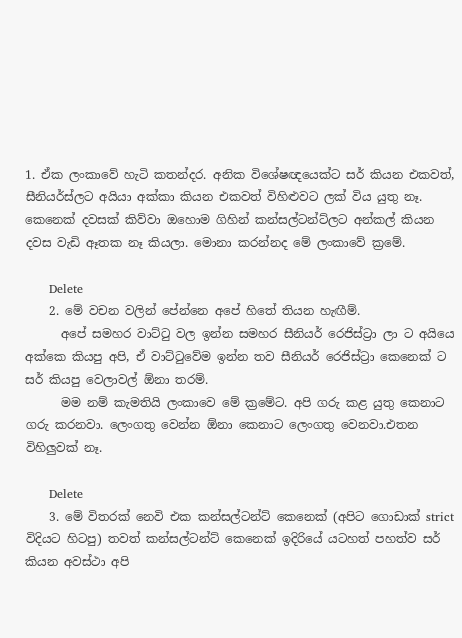1. ඒක ලංකාවේ හැටි කතන්දර. අනික විශේෂඥයෙක්ට සර් කියන එකවත්, සීනියර්ස්ලට අයියා අක්කා කියන එකවත් විහිළුවට ලක් විය යුතු නෑ. කෙනෙක් දවසක් කිව්වා ඔහොම ගිහින් කන්සල්ටන්ට්ලට අන්කල් කියන දවස වැඩි ඈතක නෑ කියලා. මොනා කරන්නද මේ ලංකාවේ ක්‍රමේ.

      Delete
    2. මේ වචන වලින් පේන්නෙ අපේ හිතේ තියන හැඟීම්.
      අපේ සමහර වාට්‍ටු වල ඉන්න සමහර සීනියර් රෙජිස්ට්‍රා ලා ට අයියෙ අක්කෙ කියපු අපි, ඒ වාට්‍ටුවේම ඉන්න තව සීනියර් රෙජිස්ට්‍රා කෙනෙක් ට සර් කියපු වෙලාවල් ඕනා තරම්.
      මම නම් කැමතියි ලංකාවෙ මේ ක්‍රමේට. අපි ගරු කළ යුතු කෙනාට ගරු කරනවා. ලෙංගතු වෙන්න ඕනා කෙනාට ලෙංගතු වෙනවා.එතන විහිලුවක් නෑ.

      Delete
    3. මේ විතරක් නෙවි එක කන්සල්ටන්ට් කෙනෙක් (අපිට ගොඩාක් strict විදියට හිටපු) තවත් කන්සල්ටන්ට් කෙනෙක් ඉදිරියේ යටහත් පහත්ව සර් කියන අවස්ථා අපි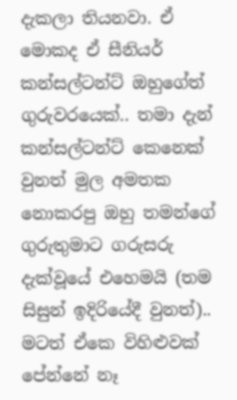දැකලා තියනවා. ඒ මොකද ඒ සීනියර් කන්සල්ටන්ට් ඔහුගේත් ගුරුවරයෙක්.. තමා දැන් කන්සල්ටන්ට් කෙනෙක් වුනත් මුල අමතක නොකරපු ඔහු තමන්ගේ ගුරුතුමාට ගරුසරු දැක්වූයේ එහෙමයි (තම සිසුන් ඉදිරියේදී වුනත්).. මටත් ඒකෙ විහිළුවක් පේන්නේ නෑ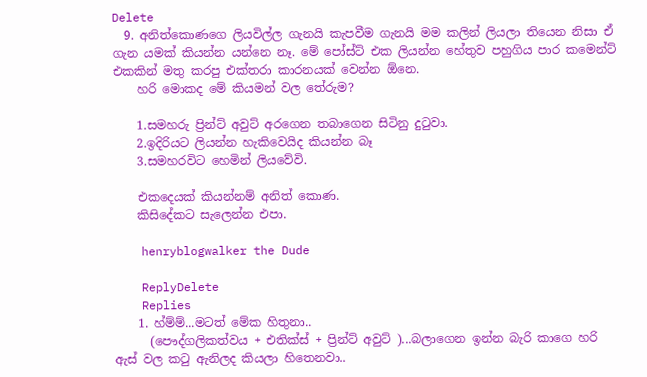Delete
  9. අනිත්කොණගෙ ලියවිල්ල ගැනයි කැපවීම ගැනයි මම කලින් ලියලා තියෙන නිසා ඒ ගැන යමක් කියන්න යන්නෙ නෑ. මේ පෝස්ට් එක ලියන්න හේතුව පහුගිය පාර කමෙන්ට් එකකින් මතු කරපු එක්තරා කාරනයක් වෙන්න ඕනෙ.
    හරි මොකද මේ කියමන් වල තේරුම?

    1.සමහරු ප්‍රින්ට් අවුට් අරගෙන තබාගෙන සිටිනු දු‍ටුවා.
    2.ඉදිරියට ලියන්න හැකිවෙයිද කියන්න බෑ
    3.සමහරවිට හෙමින් ලියවේවි.

    එකදෙයක් කියන්නම් අනිත් කොණ.
    කිසිදේකට සැලෙන්න එපා.

    henryblogwalker the Dude

    ReplyDelete
    Replies
    1. හ්ම්ම්...මටත් මේක හිතුනා..
      (පෞද්ගලිකත්වය + එතික්ස් + ප්‍රින්ට් අවුට් )...බලාගෙන ඉන්න බැරි කාගෙ හරි ඇස් වල කටු ඇනිලද කියලා හිතෙනවා..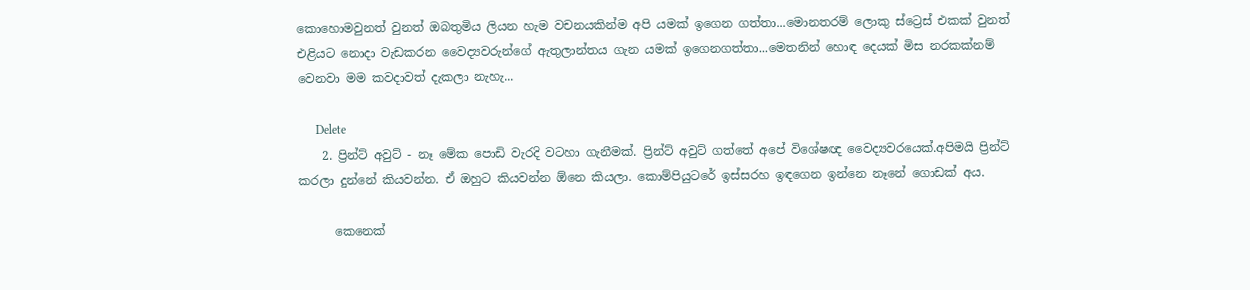කොහොමවුනත් වුනත් ඔබතුමිය ලියන හැම වචනයකින්ම අපි යමක් ඉගෙන ගත්තා...මොනතරම් ලොකු ස්ට්‍රෙස් එකක් වුනත් එළියට නොදා වැඩකරන වෛද්‍යවරුන්ගේ ඇතුලාන්තය ගැන යමක් ඉගෙනගත්තා...මෙතනින් හොඳ දෙයක් මිස නරකක්නම් වෙනවා මම කවදාවත් දැකලා නැහැ...

      Delete
    2. ප්‍රින්ට් අවුට් - නෑ මේක පොඩි වැරදි වටහා ගැනීමක්. ප්‍රින්ට් අවුට් ගත්තේ අපේ විශේෂඥ වෛද්‍යවරයෙක්.අපිමයි ප්‍රින්ට් කරලා දුන්නේ කියවන්න. ඒ ඔහුට කියවන්න ඕනෙ කියලා. කොම්පියුටරේ ඉස්සරහ ඉඳගෙන ඉන්නෙ නෑනේ ගොඩක් අය.

      කෙනෙක්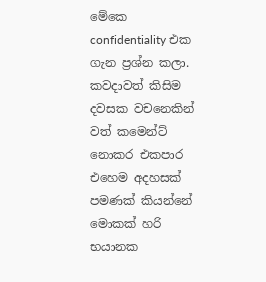මේකෙ confidentiality එක ගැන ප්‍රශ්න කලා. කවදාවත් කිසිම දවසක වචනෙකින් වත් කමෙන්ට් නොකර එකපාර එහෙම අදහසක් පමණක් කියන්නේ මොකක් හරි භයානක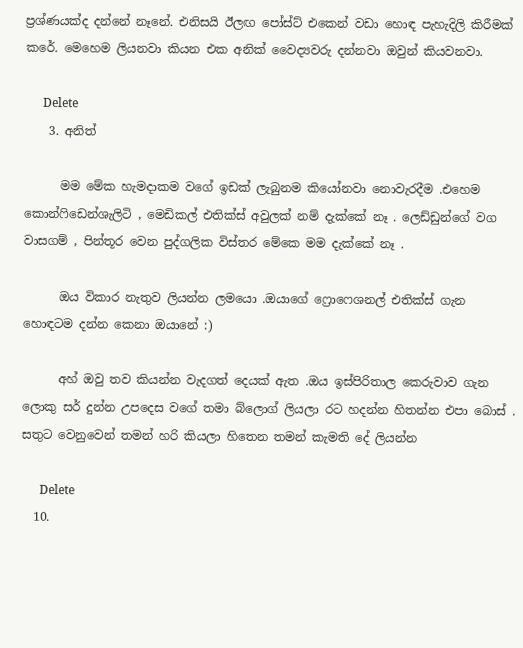ප්‍රශ්ණයක්ද දන්නේ නෑනේ. එනිසයි ඊලඟ පෝස්ට් එකෙන් වඩා හොඳ පැහැදිලි කිරීමක් කරේ. මෙහෙම ලියනවා කියන එක අනික් වෛද්‍යවරු දන්නවා ඔවුන් කියවනවා.

      Delete
    3. අනිත්

      මම මේක හැමදාකම වගේ ඉඩක් ලැබුනම කියෝනවා නොවැරදීම .එහෙම කොන්ෆිඩෙන්ශැලිටි , මෙඩිකල් එතික්ස් අවුලක් නම් දැක්කේ නෑ . ලෙඩ්ඩුන්ගේ වග වාසගම් , පින්තූර වෙන පුද්ගලික විස්තර මේකෙ මම දැක්කේ නෑ .

      ඔය විකාර නැතුව ලියන්න ලමයො .ඔයාගේ ෆ්‍රොෆෙශනල් එතික්ස් ගැන හොඳටම දන්න කෙනා ඔයානේ :)

      අහ් ඔවු තව කියන්න වැදගත් දෙයක් ඇත .ඔය ඉස්පිරිතාල කෙරුවාව ගැන ලොකු සර් දුන්න උපදෙස වගේ තමා බ්ලොග් ලියලා රට හදන්න හිතන්න එපා බොස් . සතුට වෙනුවෙන් තමන් හරි කියලා හිතෙන තමන් කැමති දේ ලියන්න

      Delete
  10.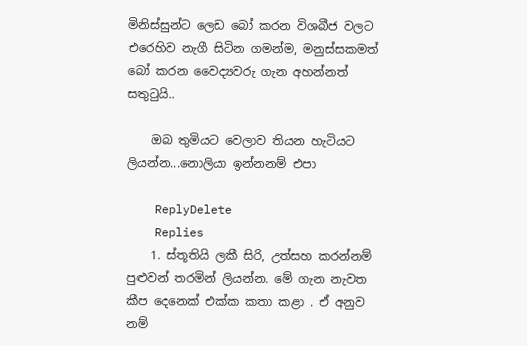මිනිස්සුන්ට ලෙඩ බෝ කරන විශබීජ වලට එරෙහිව නැගී සිටින ගමන්ම, මනුස්සකමත් බෝ කරන වෛද්‍යවරු ගැන අහන්නත් සතුටුයි..

    ඔබ තුමියට වෙලාව තියන හැටියට ලියන්න...නොලියා ඉන්නනම් එපා

    ReplyDelete
    Replies
    1. ස්තූතියි ලකී සිරි, උත්සහ කරන්නම් පුළුවන් තරමින් ලියන්න. මේ ගැන නැවත කීප දෙනෙක් එක්ක කතා කළා . ඒ අනුව නම්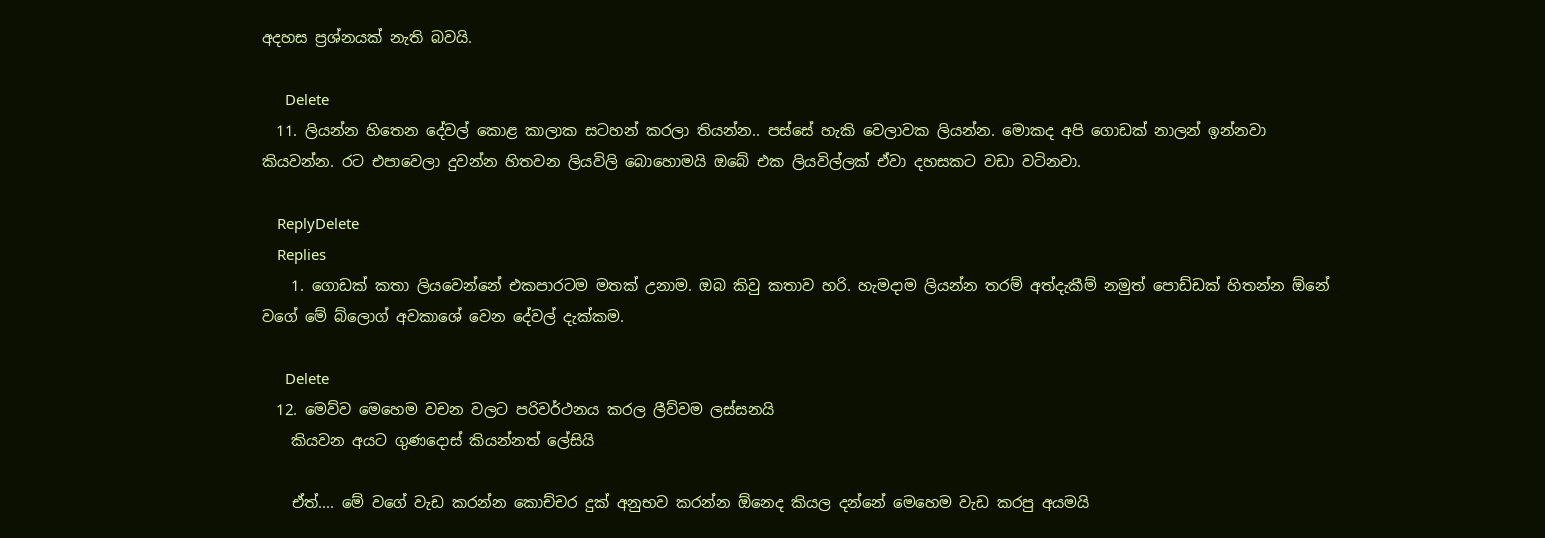අදහස ප්‍රශ්නයක් නැති බවයි.

      Delete
  11. ලියන්න හිතෙන දේවල් කොළ කාලාක සටහන් කරලා තියන්න.. පස්සේ හැකි වෙලාවක ලියන්න. මොකද අපි ගොඩක් නාලන් ඉන්නවා කියවන්න. රට එපාවෙලා දුවන්න හිතවන ලියවිලි බොහොමයි ඔබේ එක ලියවිල්ලක් ඒවා දහසකට වඩා වටිනවා.

    ReplyDelete
    Replies
    1. ගොඩක් කතා ලියවෙන්නේ එකපාරටම මතක් උනාම. ඔබ කිවු කතාව හරි. හැමදාම ලියන්න තරම් අත්දැකීම් නමුත් පොඩ්ඩක් හිතන්න ඕනේ වගේ මේ බ්ලොග් අවකාශේ වෙන දේවල් දැක්කම.

      Delete
  12. මෙව්ව මෙහෙම වචන වලට පරිවර්ථනය කරල ලීව්වම ලස්සනයි
    කියවන අයට ගුණදොස් කියන්නත් ලේසියි

    ඒත්.... මේ වගේ වැඩ කරන්න කොච්චර දුක් අනුභව කරන්න ඕනෙද කියල දන්නේ මෙහෙම වැඩ කරපු අයමයි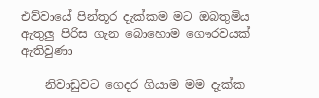එව්වායේ පින්තූර දැක්කම මට ඔබතුමිය ඇතුලු පිරිස ගැන බොහොම ගෞරවයක් ඇතිවුණා

    නිවාඩුවට ගෙදර ගියාම මම දැක්ක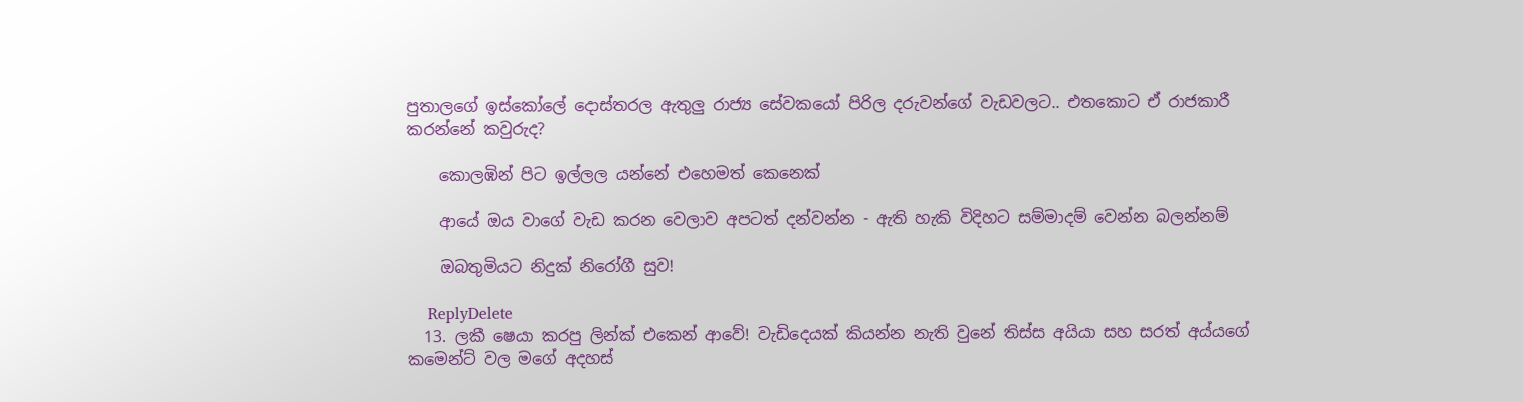පුතාලගේ ඉස්කෝලේ දොස්තරල ඇතුලු රාජ්‍ය සේවකයෝ පිරිල දරුවන්ගේ වැඩවලට.. එතකොට ඒ රාජකාරී කරන්නේ කවුරුද?

    කොලඹින් පිට ඉල්ලල යන්නේ එහෙමත් කෙනෙක්

    ආයේ ඔය වාගේ වැඩ කරන වෙලාව අපටත් දන්වන්න - ඇති හැකි විදිහට සම්මාදම් වෙන්න බලන්නම්

    ඔබතුමියට නිදුක් නිරෝගී සුව!

    ReplyDelete
  13. ලකී ෂෙයා කරපු ලින්ක් එකෙන් ආවේ! වැඩිදෙයක් කියන්න නැති වුනේ තිස්ස අයියා සහ සරත් අය්යගේ කමෙන්ට් වල මගේ අදහස්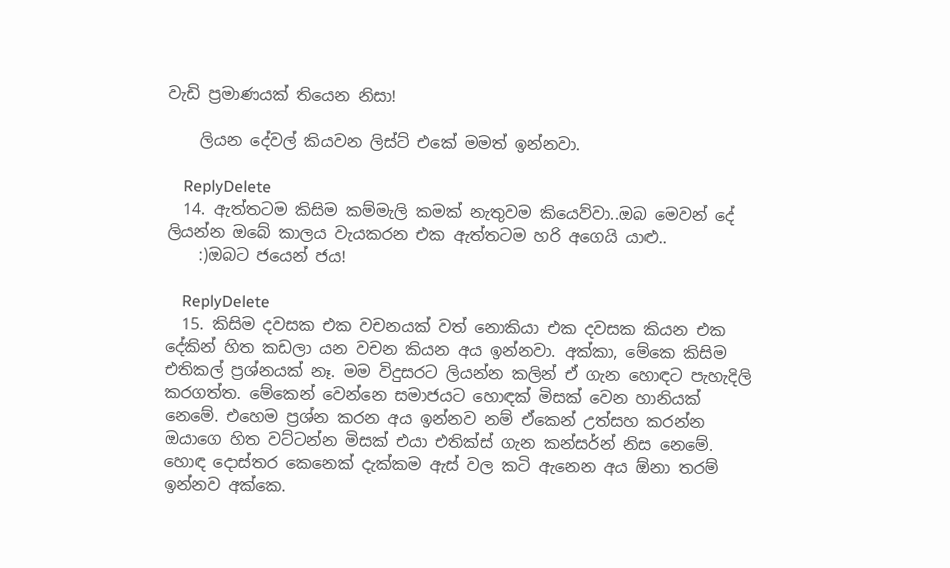වැඩි ප්‍රමාණයක් තියෙන නිසා!

    ලියන දේවල් කියවන ලිස්ට් එකේ මමත් ඉන්නවා.

    ReplyDelete
  14. ඇත්තටම කිසිම කම්මැලි කමක් නැතුවම කියෙව්වා..ඔබ මෙවන් දේ ලියන්න ඔබේ කාලය වැයකරන එක ඇත්තටම හරි අගෙයි යාළු..
    :)ඔබට ජයෙන් ජය!

    ReplyDelete
  15. කිසිම දවසක එක වචනයක් වත් නොකියා එක දවසක කියන එක දේකින් හිත කඩලා යන වචන කියන අය ඉන්නවා. අක්කා, මේකෙ කිසිම එතිකල් ප්‍රශ්නයක් නෑ. මම විදුසරට ලියන්න කලින් ඒ ගැන හොඳට පැහැදිලි කරගත්ත. මේකෙන් වෙන්නෙ සමාජයට හොඳක් මිසක් වෙන හානියක් නෙමේ. එහෙම ප්‍රශ්න කරන අය ඉන්නව නම් ඒකෙන් උත්සහ කරන්න ඔයාගෙ හිත වට්ටන්න මිසක් එයා එතික්ස් ගැන කන්සර්න් නිස නෙමේ. හොඳ දොස්තර කෙනෙක් දැක්කම ඇස් වල කටි ඇනෙන අය ඕනා තරම් ඉන්නව අක්කෙ.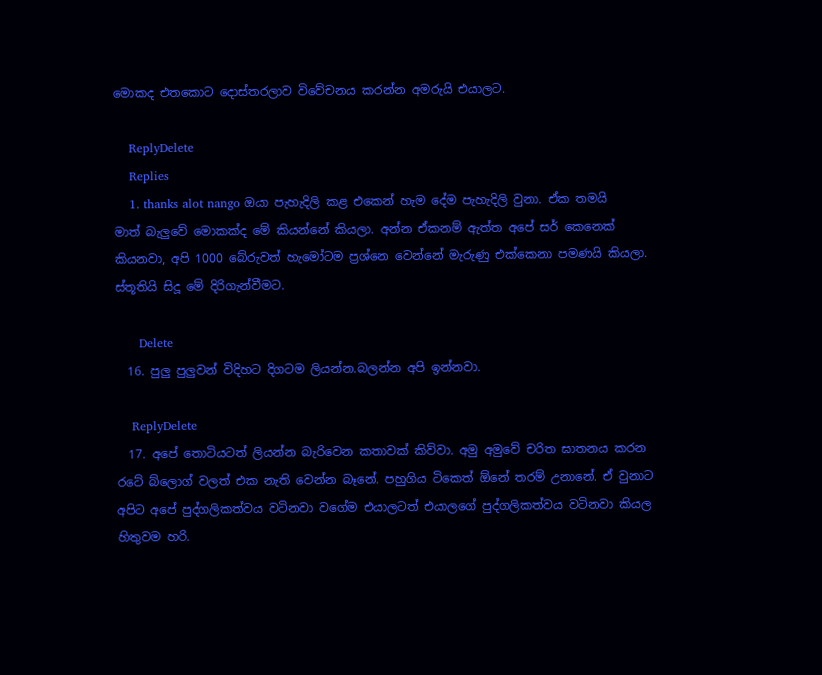මොකද එතකොට දොස්තරලාව විවේචනය කරන්න අමරුයි එයාලට.

    ReplyDelete
    Replies
    1. thanks alot nango ඔයා පැහැදිලි කළ එකෙන් හැම දේම පැහැදිලි වුනා. ඒක තමයි මාත් බැලුවේ මොකක්ද මේ කියන්නේ කියලා. අන්න ඒකනම් ඇත්ත අපේ සර් කෙනෙක් කියනවා, අපි 1000 බේරුවත් හැමෝටම ප්‍රශ්නෙ වෙන්නේ මැරුණු එක්කෙනා පමණයි කියලා. ස්තූතියි සිදූ මේ දිරිගැන්වීමට.

      Delete
  16. පුලු පුලුවන් විදිහට දිගටම ලියන්න.බලන්න අපි ඉන්නවා.

    ReplyDelete
  17. අපේ තොටියටත් ලියන්න බැරිවෙන කතාවක් කිව්වා. අමු අමුවේ චරිත ඝාතනය කරන රටේ බ්ලොග් වලත් එක නැති වෙන්න බෑනේ. පහුගිය ටිකෙත් ඕනේ තරම් උනානේ. ඒ වුනාට අපිට අපේ පුද්ගලිකත්වය වටිනවා වගේම එයාලටත් එයාලගේ පුද්ගලිකත්වය වටිනවා කියල හිතුවම හරි.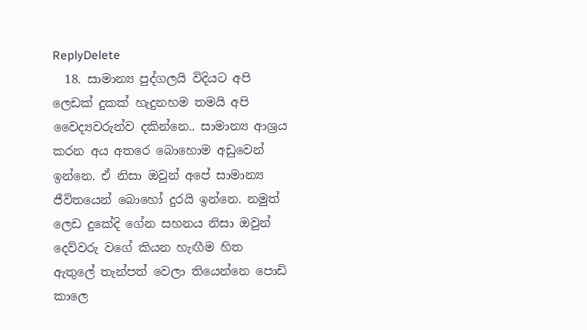ReplyDelete
  18. සාමාන්‍ය පුද්ගලයි විදියට අපි ලෙඩක් දුකක් හැදුනහම තමයි අපි වෛද්‍යවරුන්ව දකින්නෙ.. සාමාන්‍ය ආශ්‍රය කරන අය අතරෙ බොහොම අඩුවෙන් ඉන්නෙ. ඒ නිසා ඔවුන් අපේ සාමාන්‍ය ජීවිතයෙන් බොහෝ දුරයි ඉන්නෙ. නමුත් ලෙඩ දුකේදි ගේන සහනය නිසා ඔවුන් දෙව්වරු වගේ කියන හැඟීම හිත ඇතුලේ තැන්පත් වෙලා තියෙන්නෙ පොඩි කාලෙ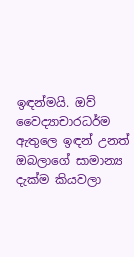ඉඳන්මයි. ඔව් වෛද්‍යාචාරධර්ම ඇතුලෙ ඉඳන් උනත් ඔබලාගේ සාමාන්‍ය දැක්ම කියවලා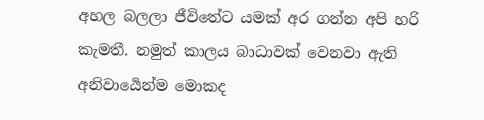අහල බලලා ජීවිතේට යමක් අර ගන්න අපි හරි කැමතී. නමුත් කාලය බාධාවක් වෙනවා ඇති අනිවාර්‍යෙන්ම මොකද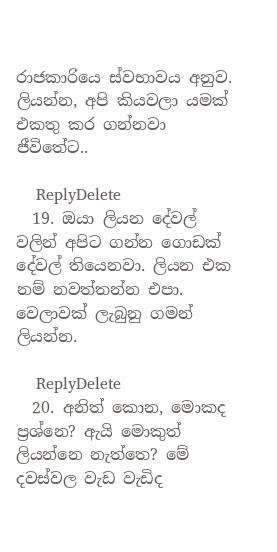රාජකාරියෙ ස්වභාවය අනුව. ලියන්න, අපි කියවලා යමක් එකතු කර ගන්නවා ජීවිතේට..

    ReplyDelete
  19. ඔයා ලියන දේවල් වලින් අපිට ගන්න ගොඩක් දේවල් තියෙනවා. ලියන එක නම් නවත්තන්න එපා. වෙලාවක් ලැබුනු ගමන් ලියන්න.

    ReplyDelete
  20. අනිත් කොන, මොකද ප්‍රශ්නෙ? ඇයි මොකුත් ලියන්නෙ නැත්තෙ? මේ දවස්වල වැඩ වැඩිද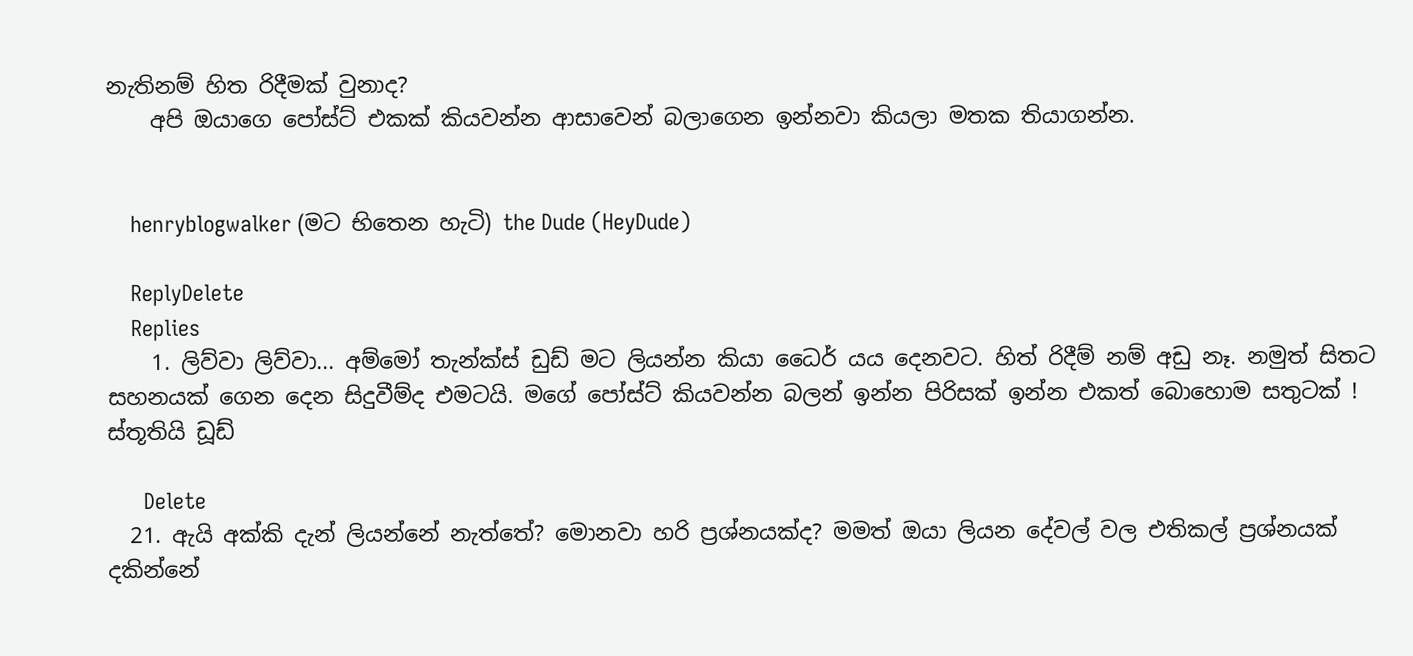නැතිනම් හිත රිදීමක් වුනාද?
    අපි ඔයාගෙ පෝස්ට් එකක් කියවන්න ආසාවෙන් බලාගෙන ඉන්නවා කියලා මතක තියාගන්න.


    henryblogwalker (මට භිතෙන හැටි) the Dude (HeyDude)

    ReplyDelete
    Replies
    1. ලිව්වා ලිව්වා... අම්මෝ තැන්ක්ස් ඩුඩ් මට ලියන්න කියා ධෛර් යය දෙනවට. හිත් රිදීම් නම් අඩු නෑ. නමුත් සිතට සහනයක් ගෙන දෙන සිදුවීම්ද එමටයි. මගේ පෝස්ට් කියවන්න බලන් ඉන්න පිරිසක් ඉන්න එකත් බොහොම සතුටක් ! ස්තූතියි ඩූඩ්

      Delete
  21. ඇයි අක්කි දැන් ලියන්නේ නැත්තේ? මොනවා හරි ප්‍රශ්නයක්ද? මමත් ඔයා ලියන දේවල් වල එතිකල් ප්‍රශ්නයක් දකින්නේ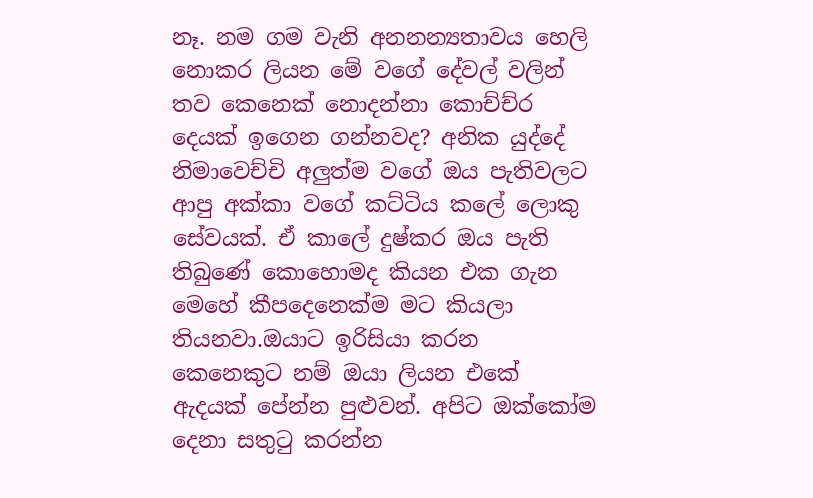නෑ. නම ගම වැනි අන‍නන්‍යතාවය හෙලි නොකර ලියන මේ වගේ දේවල් වලින් තව කෙනෙක් නොදන්නා කොච්ච්ර දෙයක් ඉගෙන ගන්නවද? අනික යුද්දේ නිමාවෙච්චි අලුත්ම වගේ ඔය පැතිවලට ආපු අක්කා වගේ කට්ටිය කලේ ලොකු සේවයක්. ඒ කාලේ දුෂ්කර ඔය පැති තිබුණේ කොහොමද කියන එක ගැන මෙහේ කීපදෙනෙක්ම මට කියලා තියනවා.ඔයාට ඉරිසියා කරන කෙනෙකුට නම් ඔයා ලියන එකේ ඇදයක් පේන්න පුළුවන්. අපිට ඔක්කෝම දෙනා සතුටු කරන්න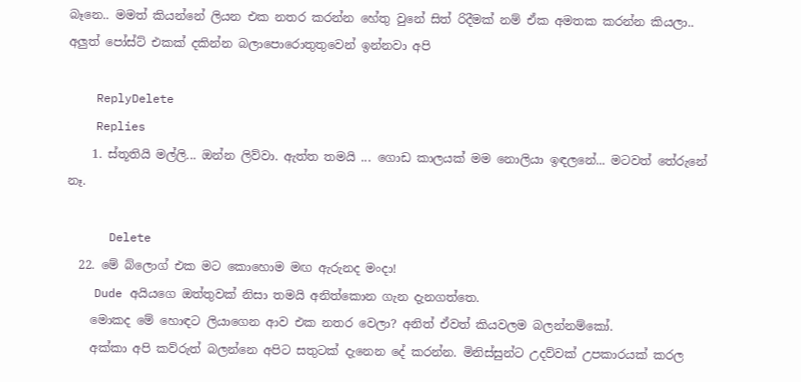බෑනෙ.. මමත් කියන්නේ ලියන එක නතර කරන්න හේතු වුනේ සිත් රිදීමක් නම් ඒක අමතක කරන්න කියලා.. අලුත් පෝස්ට් එකක් දකින්න බලාපොරොතුතුවෙන් ඉන්නවා අපි

    ReplyDelete
    Replies
    1. ස්තූතියි මල්ලි... ඔන්න ලිව්වා. ඇත්ත තමයි ... ගොඩ කාලයක් මම නොලියා ඉඳලනේ... මටවත් තේරුනේ නෑ.

      Delete
  22. මේ බ්ලොග් එක මට කොහොම මඟ ඇරුනද මංදා!
    Dude අයියගෙ ඔත්තුවක් නිසා තමයි අනිත්කොන ගැන දැනගත්තෙ.
    මොකද මේ හොඳට ලියාගෙන ආව එක නතර වෙලා? අනිත් ඒවත් කියවලම බලන්නම්කෝ.
    අක්කා අපි කව්රුත් බලන්නෙ අපිට සතුටක් දැනෙන දේ කරන්න. මිනිස්සුන්ට උදව්වක් උපකාරයක් කරල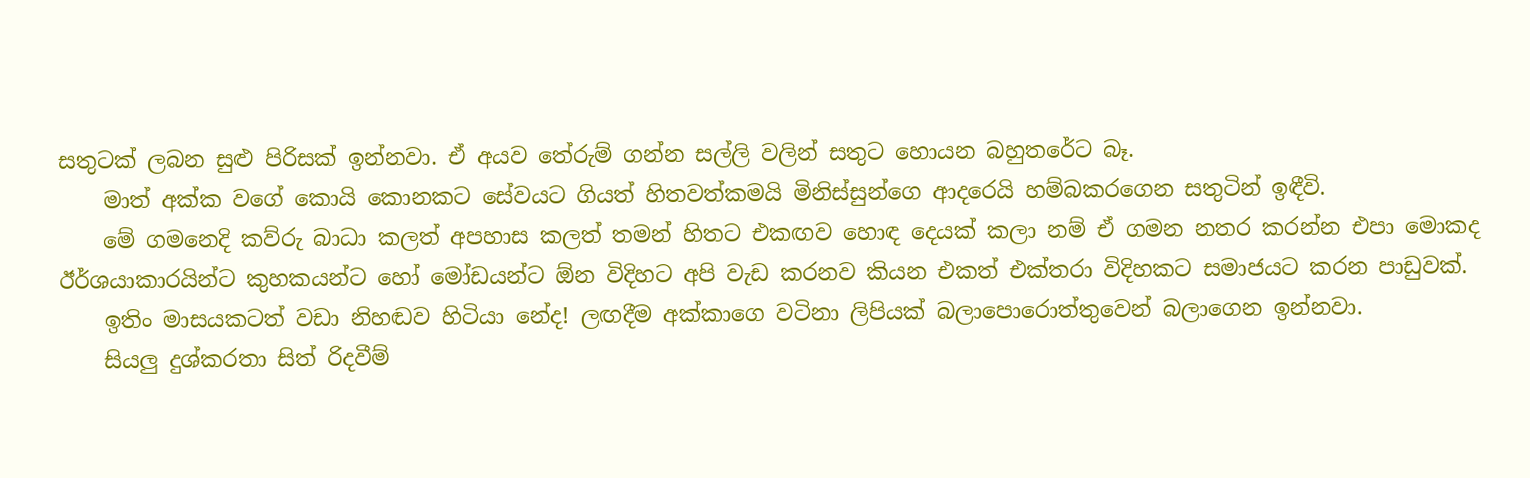සතුටක් ලබන සුළු පිරිසක් ඉන්නවා. ඒ අයව තේරුම් ගන්න සල්ලි වලින් සතුට හොයන බහුතරේට බෑ.
    මාත් අක්ක වගේ කොයි කොනකට සේවයට ගියත් හිතවත්කමයි මිනිස්සුන්ගෙ ආදරෙයි හම්බකරගෙන සතුටින් ඉඳීවි.
    මේ ගමනෙදි කව්රු බාධා කලත් අපහාස කලත් තමන් හිතට එකඟව හොඳ දෙයක් කලා නම් ඒ ගමන නතර කරන්න එපා මොකද ඊර්ශයාකාරයින්ට කුහකයන්ට හෝ මෝඩයන්ට ඕන විදිහට අපි වැඩ කරනව කියන එකත් එක්තරා විදිහකට සමාජයට කරන පාඩුවක්.
    ඉතිං මාසයකටත් වඩා නිහඬව හිටියා නේද! ලඟදීම අක්කාගෙ වටිනා ලිපියක් බලාපොරොත්තුවෙන් බලාගෙන ඉන්නවා.
    සියලු දුශ්කරතා සිත් රිදවීම්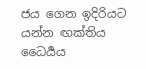ජය ගෙන ඉදිරියට යන්න ඟක්තිය ධෛර්‍යය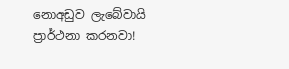නොඅඩුව ලැබේවායි ප්‍රාර්ථනා කරනවා!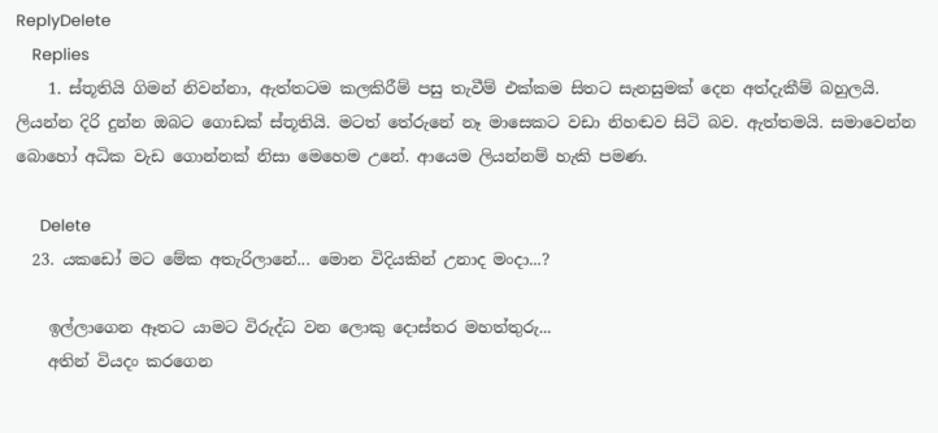ReplyDelete
    Replies
    1. ස්තූතියි ගිමන් නිවන්නා, ඇත්තටම කලකිරීම් පසු තැවීම් එක්කම සිතට සැනසුමක් දෙන අත්දැකීම් බහුලයි. ලියන්න දිරි දුන්න ඔබට ගොඩක් ස්තූතියි. මටත් තේරුනේ නෑ මාසෙකට වඩා නිහඬව සිටි බව. ඇත්තමයි. සමාවෙන්න බොහෝ අධික වැඩ ගොන්නක් නිසා මෙහෙම උනේ. ආයෙම ලියන්නම් හැකි පමණ.

      Delete
  23. යකඩෝ මට මේක අතැරිලානේ... මොන විදියකින් උනාද මංදා...?

    ඉල්ලාගෙන ඈතට යාමට විරුද්ධ වන ලොකු දොස්තර මහත්තුරු...
    අතින් වියදං කරගෙන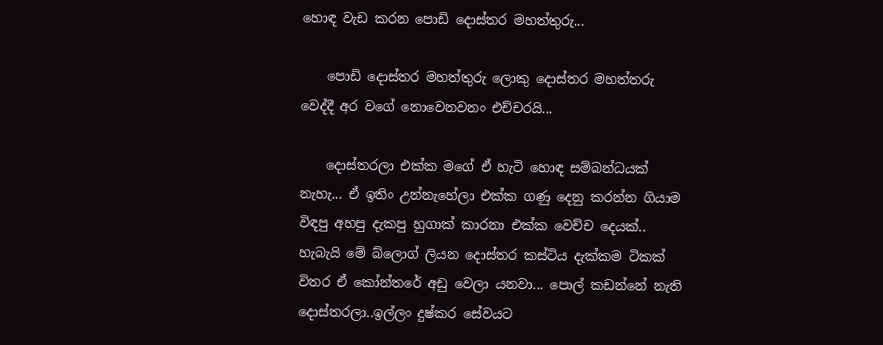හොඳ වැඩ කරන පොඩි දොස්තර මහත්තුරු...

    පොඩි දොස්තර මහත්තුරු ලොකු දොස්තර මහත්තරු වෙද්දී අර වගේ නොවෙනවනං එච්චරයි‍‍...

    දොස්තරලා එක්ක මගේ ඒ හැටි හොඳ සම්බන්ධයක් නැහැ... ඒ ඉතිං උන්නැහේලා එක්ක ගණු දෙනු කරන්න ගියාම විඳපු අහපු දැකපු හුගාක් කාරනා එක්ක වෙච්ච දෙයක්.. හැබැයි මේ බ්ලොග් ලියන දොස්තර කස්ටිය දැක්කම ටිකක් විතර ඒ කෝන්තරේ අඩු වෙලා යනවා... පොල් කඩන්නේ නැති දොස්තරලා..ඉල්ලං දුෂ්කර සේවයට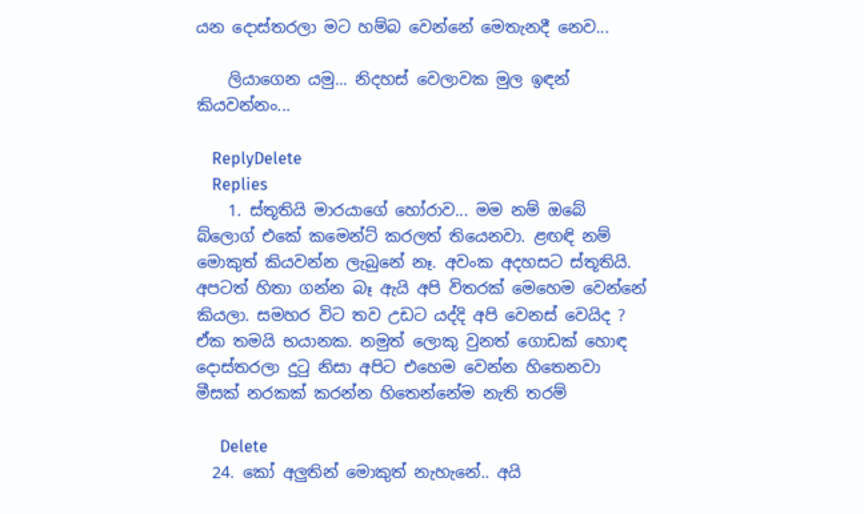යන දොස්තරලා මට හම්බ වෙන්නේ මෙතැනදී නෙව...

    ලියාගෙන යමු... නිදහස් වෙලාවක මුල ඉඳන් කියවන්නං...

    ReplyDelete
    Replies
    1. ස්තූතියි මාරයාගේ හෝරාව... මම නම් ඔබේ බ්ලොග් එකේ කමෙන්ට් කරලත් තියෙනවා. ළඟඳි නම් මොකුත් කියවන්න ලැබුනේ නෑ. අවංක අදහසට ස්තූතියි. අපටත් හිතා ගන්න බෑ ඇයි අපි විතරක් මෙහෙම වෙන්නේ කියලා. සමහර විට තව උඩට යද්දි අපි වෙනස් වෙයිද ? ඒක තමයි භයානක. නමුත් ලොකු වුනත් ගොඩක් හොඳ දොස්තරලා දුටු නිසා අපිට එහෙම වෙන්න හිතෙනවා මීසක් නරකක් කරන්න හිතෙන්නේම නැති තරම්

      Delete
  24. කෝ අලුතින් මොකුත් නැහැනේ.. අයි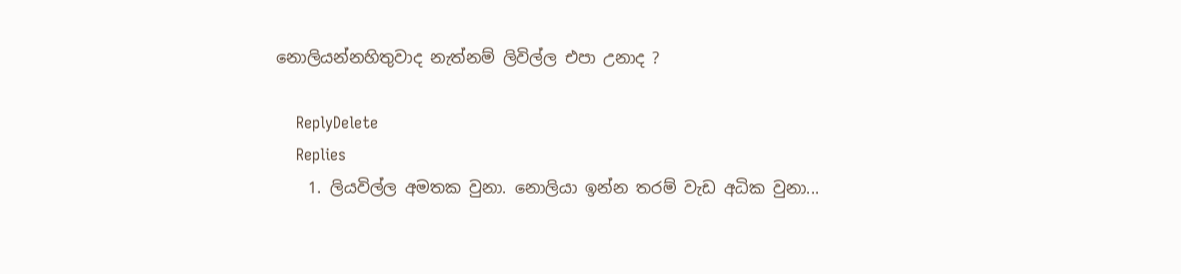නොලියන්නහිතුවාද නැත්නම් ලිවිල්ල එපා උනාද ?

    ReplyDelete
    Replies
    1. ලියවිල්ල අමතක වුනා. නොලියා ඉන්න තරම් වැඩ අධික වුනා...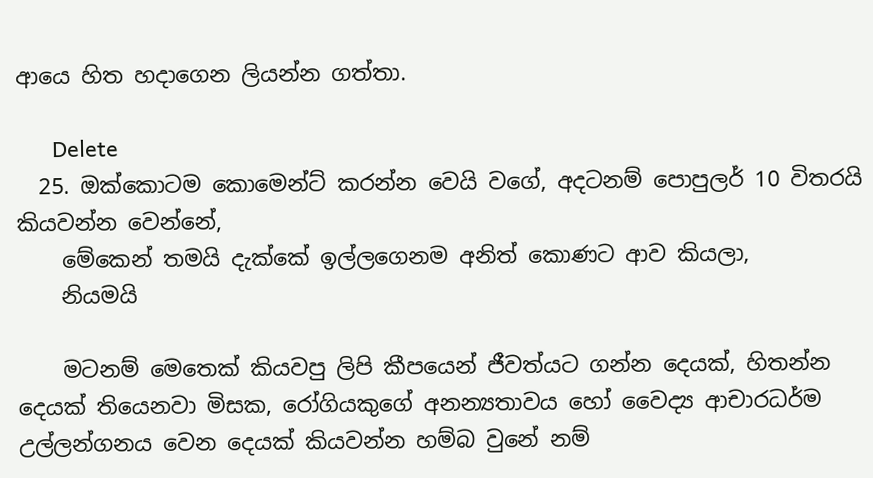ආයෙ හිත හදාගෙන ලියන්න ගත්තා.

      Delete
  25. ඔක්කොටම කොමෙන්ට් කරන්න වෙයි වගේ, අදටනම් පොපුලර් 10 විතරයි කියවන්න වෙන්නේ,
    මේකෙන් තමයි දැක්කේ ඉල්ලගෙනම අනිත් කොණට ආව කියලා,
    නියමයි

    මටනම් මෙතෙක් කියවපු ලිපි කීපයෙන් ජීවත්යට ගන්න දෙයක්, හිතන්න දෙයක් තියෙනවා මිසක, රෝගියකුගේ අනන්‍යතාවය හෝ වෛද්‍ය ආචාරධර්ම උල්ලන්ගනය වෙන දෙයක් කියවන්න හම්බ වුනේ නම්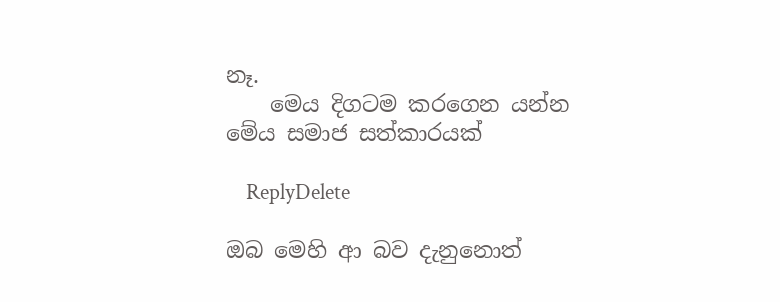නෑ.
    මෙය දිගටම කරගෙන යන්න මේය සමාජ සත්කාරයක්

    ReplyDelete

ඔබ මෙහි ආ බව දැනුනොත්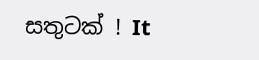සතුටක් ! It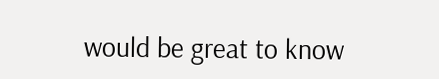would be great to know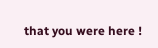that you were here !